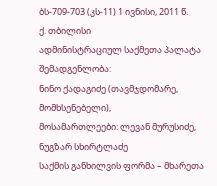ბს-709-703 (კს-11) 1 ივნისი, 2011 წ.
ქ. თბილისი
ადმინისტრაციულ საქმეთა პალატა
შემადგენლობა:
ნინო ქადაგიძე (თავმჯდომარე, მომხსენებელი),
მოსამართლეები: ლევან მურუსიძე, ნუგზარ სხირტლაძე
საქმის განხილვის ფორმა – მხარეთა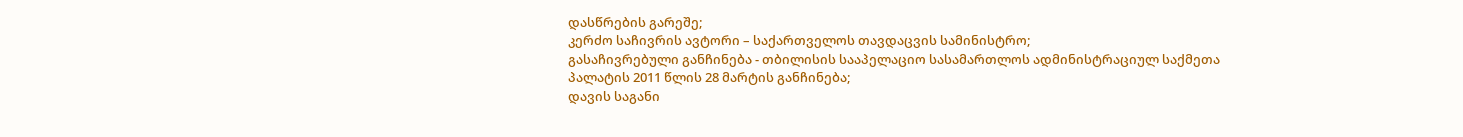დასწრების გარეშე;
კერძო საჩივრის ავტორი – საქართველოს თავდაცვის სამინისტრო;
გასაჩივრებული განჩინება - თბილისის სააპელაციო სასამართლოს ადმინისტრაციულ საქმეთა პალატის 2011 წლის 28 მარტის განჩინება;
დავის საგანი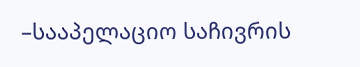–სააპელაციო საჩივრის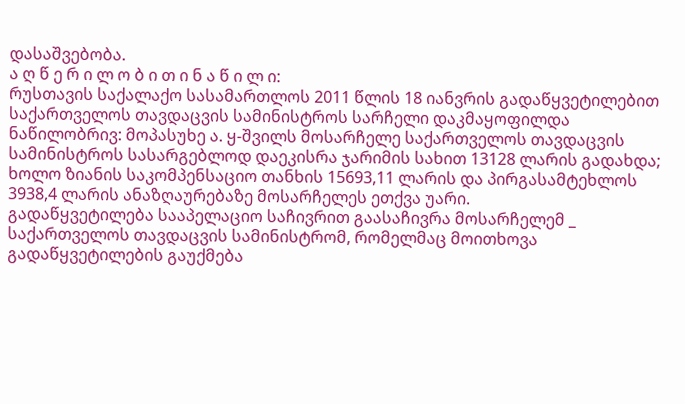დასაშვებობა.
ა ღ წ ე რ ი ლ ო ბ ი თ ი ნ ა წ ი ლ ი:
რუსთავის საქალაქო სასამართლოს 2011 წლის 18 იანვრის გადაწყვეტილებით საქართველოს თავდაცვის სამინისტროს სარჩელი დაკმაყოფილდა ნაწილობრივ: მოპასუხე ა. ყ-შვილს მოსარჩელე საქართველოს თავდაცვის სამინისტროს სასარგებლოდ დაეკისრა ჯარიმის სახით 13128 ლარის გადახდა; ხოლო ზიანის საკომპენსაციო თანხის 15693,11 ლარის და პირგასამტეხლოს 3938,4 ლარის ანაზღაურებაზე მოსარჩელეს ეთქვა უარი.
გადაწყვეტილება სააპელაციო საჩივრით გაასაჩივრა მოსარჩელემ _ საქართველოს თავდაცვის სამინისტრომ, რომელმაც მოითხოვა გადაწყვეტილების გაუქმება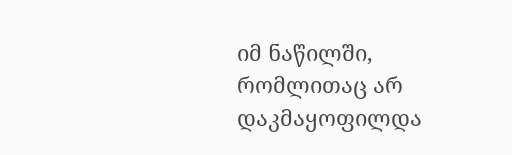იმ ნაწილში, რომლითაც არ დაკმაყოფილდა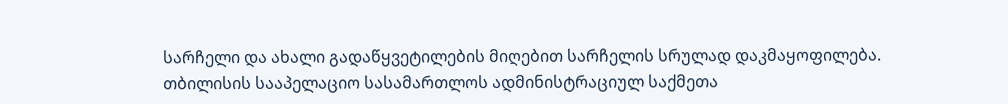სარჩელი და ახალი გადაწყვეტილების მიღებით სარჩელის სრულად დაკმაყოფილება.
თბილისის სააპელაციო სასამართლოს ადმინისტრაციულ საქმეთა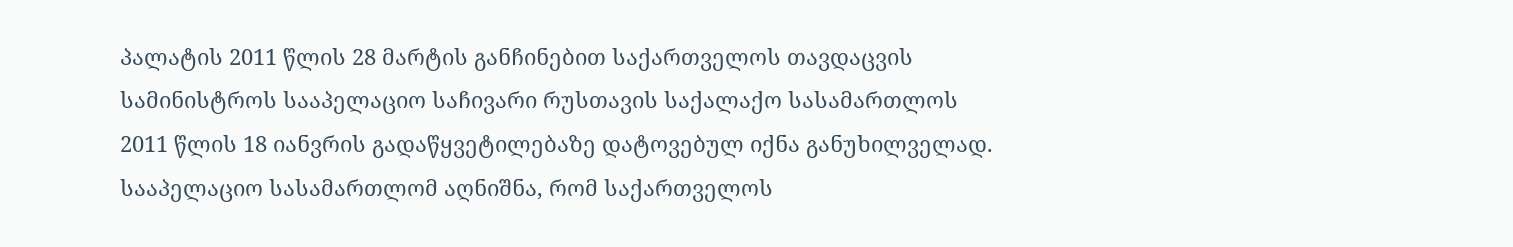პალატის 2011 წლის 28 მარტის განჩინებით საქართველოს თავდაცვის სამინისტროს სააპელაციო საჩივარი რუსთავის საქალაქო სასამართლოს 2011 წლის 18 იანვრის გადაწყვეტილებაზე დატოვებულ იქნა განუხილველად.
სააპელაციო სასამართლომ აღნიშნა, რომ საქართველოს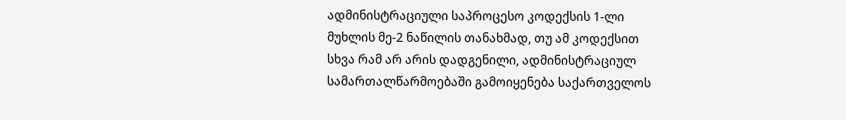ადმინისტრაციული საპროცესო კოდექსის 1-ლი მუხლის მე-2 ნაწილის თანახმად, თუ ამ კოდექსით სხვა რამ არ არის დადგენილი, ადმინისტრაციულ სამართალწარმოებაში გამოიყენება საქართველოს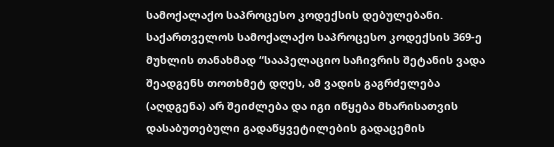სამოქალაქო საპროცესო კოდექსის დებულებანი. საქართველოს სამოქალაქო საპროცესო კოდექსის 369-ე მუხლის თანახმად “სააპელაციო საჩივრის შეტანის ვადა შეადგენს თოთხმეტ დღეს, ამ ვადის გაგრძელება (აღდგენა) არ შეიძლება და იგი იწყება მხარისათვის დასაბუთებული გადაწყვეტილების გადაცემის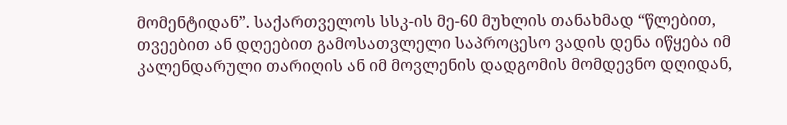მომენტიდან”. საქართველოს სსკ-ის მე-60 მუხლის თანახმად “წლებით, თვეებით ან დღეებით გამოსათვლელი საპროცესო ვადის დენა იწყება იმ კალენდარული თარიღის ან იმ მოვლენის დადგომის მომდევნო დღიდან,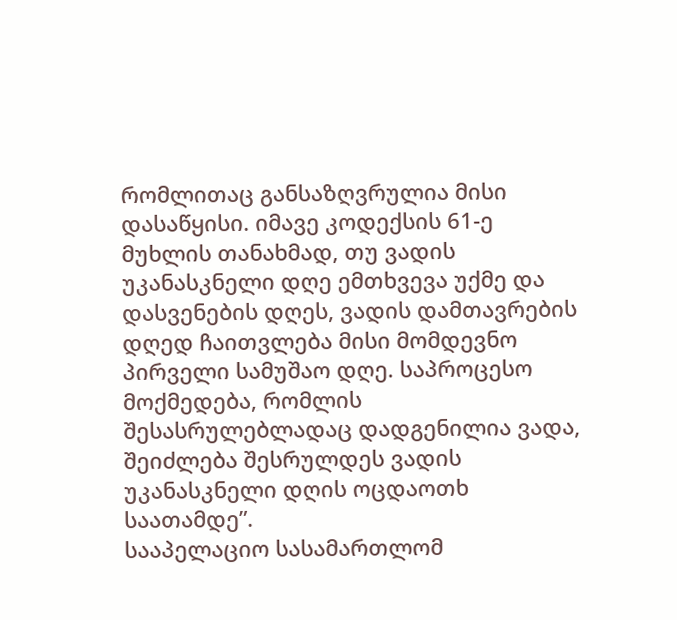რომლითაც განსაზღვრულია მისი დასაწყისი. იმავე კოდექსის 61-ე მუხლის თანახმად, თუ ვადის უკანასკნელი დღე ემთხვევა უქმე და დასვენების დღეს, ვადის დამთავრების დღედ ჩაითვლება მისი მომდევნო პირველი სამუშაო დღე. საპროცესო მოქმედება, რომლის შესასრულებლადაც დადგენილია ვადა, შეიძლება შესრულდეს ვადის უკანასკნელი დღის ოცდაოთხ საათამდე”.
სააპელაციო სასამართლომ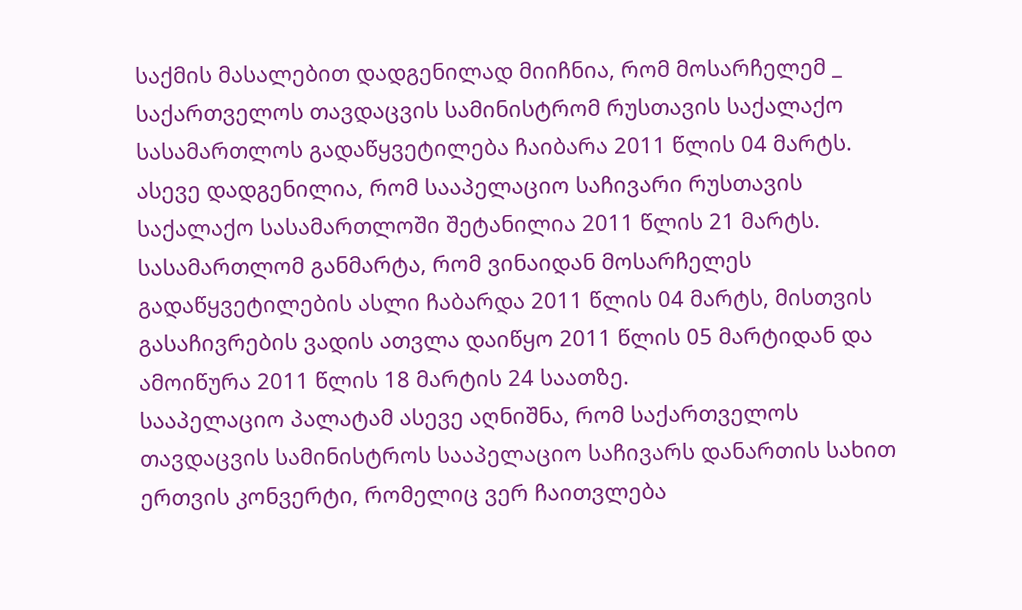საქმის მასალებით დადგენილად მიიჩნია, რომ მოსარჩელემ _ საქართველოს თავდაცვის სამინისტრომ რუსთავის საქალაქო სასამართლოს გადაწყვეტილება ჩაიბარა 2011 წლის 04 მარტს. ასევე დადგენილია, რომ სააპელაციო საჩივარი რუსთავის საქალაქო სასამართლოში შეტანილია 2011 წლის 21 მარტს.
სასამართლომ განმარტა, რომ ვინაიდან მოსარჩელეს გადაწყვეტილების ასლი ჩაბარდა 2011 წლის 04 მარტს, მისთვის გასაჩივრების ვადის ათვლა დაიწყო 2011 წლის 05 მარტიდან და ამოიწურა 2011 წლის 18 მარტის 24 საათზე.
სააპელაციო პალატამ ასევე აღნიშნა, რომ საქართველოს თავდაცვის სამინისტროს სააპელაციო საჩივარს დანართის სახით ერთვის კონვერტი, რომელიც ვერ ჩაითვლება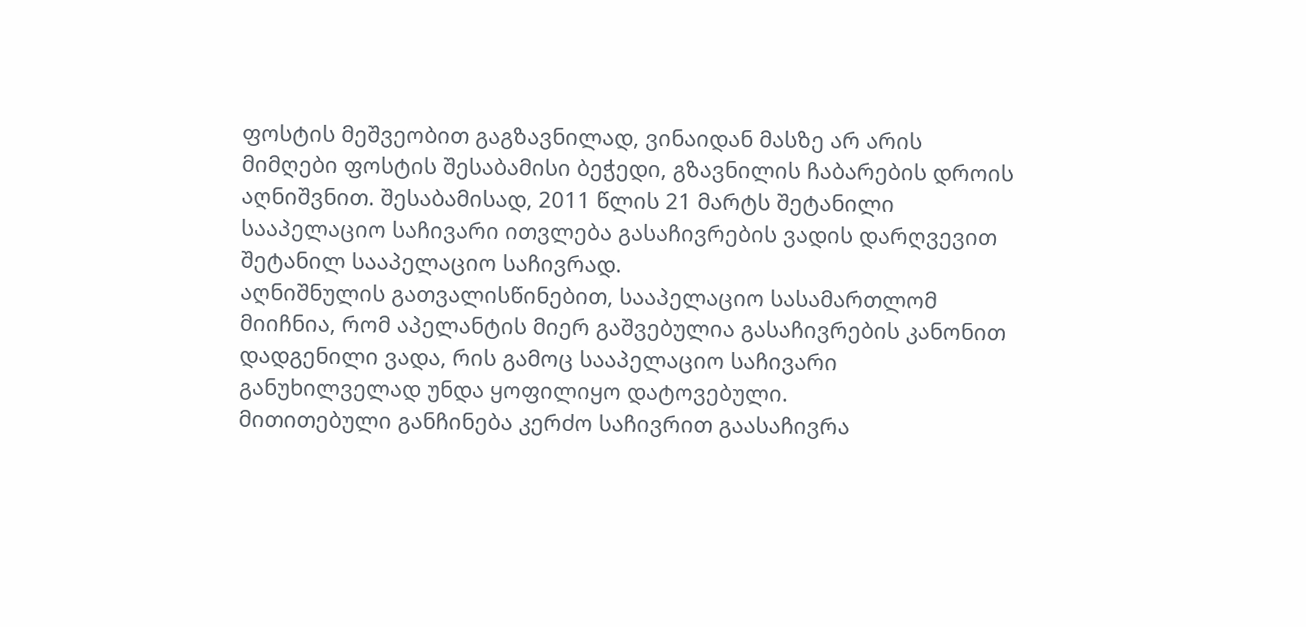ფოსტის მეშვეობით გაგზავნილად, ვინაიდან მასზე არ არის მიმღები ფოსტის შესაბამისი ბეჭედი, გზავნილის ჩაბარების დროის აღნიშვნით. შესაბამისად, 2011 წლის 21 მარტს შეტანილი სააპელაციო საჩივარი ითვლება გასაჩივრების ვადის დარღვევით შეტანილ სააპელაციო საჩივრად.
აღნიშნულის გათვალისწინებით, სააპელაციო სასამართლომ მიიჩნია, რომ აპელანტის მიერ გაშვებულია გასაჩივრების კანონით დადგენილი ვადა, რის გამოც სააპელაციო საჩივარი განუხილველად უნდა ყოფილიყო დატოვებული.
მითითებული განჩინება კერძო საჩივრით გაასაჩივრა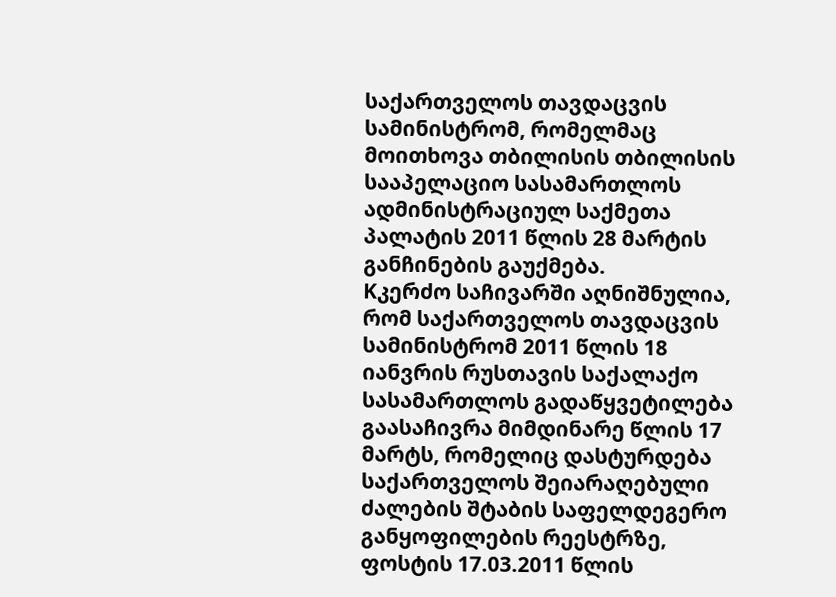საქართველოს თავდაცვის სამინისტრომ, რომელმაც მოითხოვა თბილისის თბილისის სააპელაციო სასამართლოს ადმინისტრაციულ საქმეთა პალატის 2011 წლის 28 მარტის განჩინების გაუქმება.
Kკერძო საჩივარში აღნიშნულია, რომ საქართველოს თავდაცვის სამინისტრომ 2011 წლის 18 იანვრის რუსთავის საქალაქო სასამართლოს გადაწყვეტილება გაასაჩივრა მიმდინარე წლის 17 მარტს, რომელიც დასტურდება საქართველოს შეიარაღებული ძალების შტაბის საფელდეგერო განყოფილების რეესტრზე, ფოსტის 17.03.2011 წლის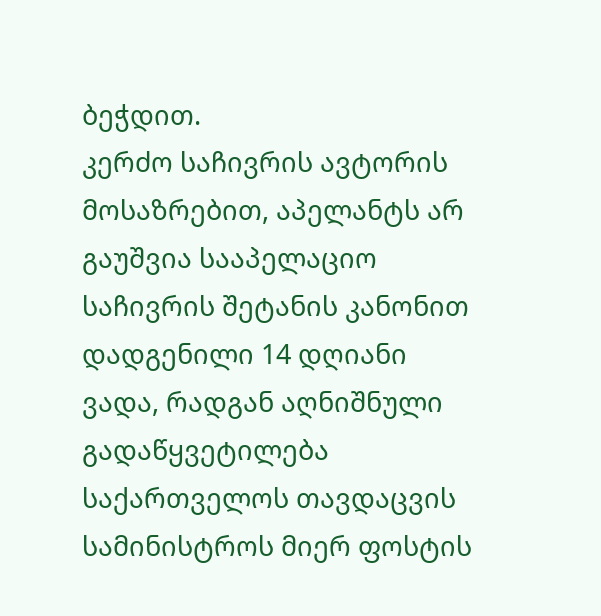ბეჭდით.
კერძო საჩივრის ავტორის მოსაზრებით, აპელანტს არ გაუშვია სააპელაციო საჩივრის შეტანის კანონით დადგენილი 14 დღიანი ვადა, რადგან აღნიშნული გადაწყვეტილება საქართველოს თავდაცვის სამინისტროს მიერ ფოსტის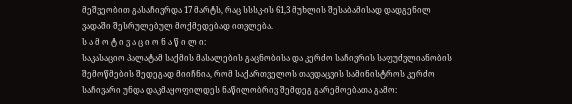მეშვეობით გასაჩივრდა 17 მარტს, რაც სსსკ-ის 61,3 მუხლის შესაბამისად დადგენილ ვადაში შესრულებულ მოქმედებად ითვლება.
ს ა მ ო ტ ი ვ ა ც ი ო ნ ა წ ი ლ ი:
საკასაციო პალატამ საქმის მასალების გაცნობისა და კერძო საჩივრის საფუძვლიანობის შემოწმების შედეგად მიიჩნია, რომ საქართველოს თავდაცვის სამინისტროს კერძო საჩივარი უნდა დაკმაყოფილდეს ნაწილობრივ შემდეგ გარემოებათა გამო: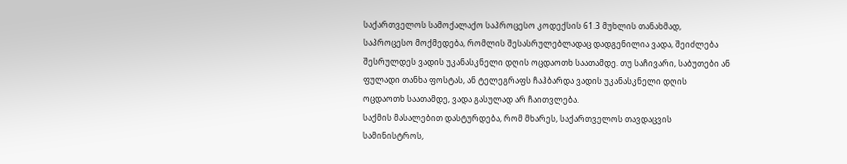საქართველოს სამოქალაქო საპროცესო კოდექსის 61.3 მუხლის თანახმად, საპროცესო მოქმედება, რომლის შესასრულებლადაც დადგენილია ვადა, შეიძლება შესრულდეს ვადის უკანასკნელი დღის ოცდაოთხ საათამდე. თუ საჩივარი, საბუთები ან ფულადი თანხა ფოსტას, ან ტელეგრაფს ჩაჰბარდა ვადის უკანასკნელი დღის ოცდაოთხ საათამდე, ვადა გასულად არ ჩაითვლება.
საქმის მასალებით დასტურდება, რომ მხარეს, საქართველოს თავდაცვის სამინისტროს,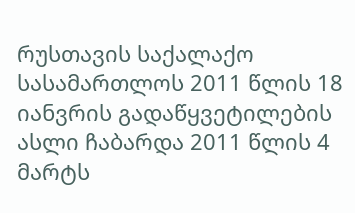რუსთავის საქალაქო სასამართლოს 2011 წლის 18 იანვრის გადაწყვეტილების ასლი ჩაბარდა 2011 წლის 4 მარტს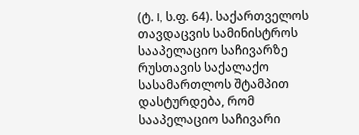(ტ. I, ს.ფ. 64). საქართველოს თავდაცვის სამინისტროს სააპელაციო საჩივარზე რუსთავის საქალაქო სასამართლოს შტამპით დასტურდება, რომ სააპელაციო საჩივარი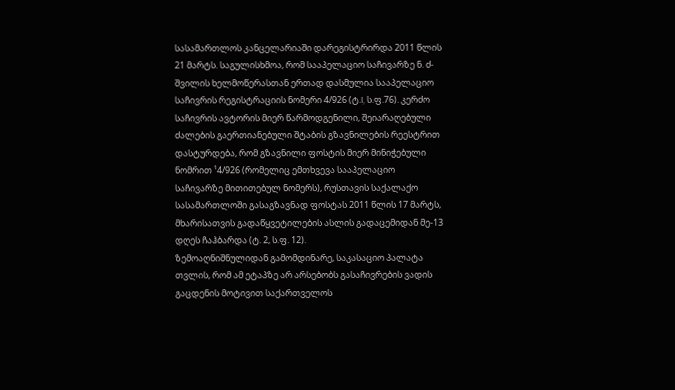სასამართლოს კანცელარიაში დარეგისტრირდა 2011 წლის 21 მარტს. საგულისხმოა, რომ სააპელაციო საჩივარზე ნ. ძ-შვილის ხელმოწერასთან ერთად დასმულია სააპელაციო საჩივრის რეგისტრაციის ნომერი 4/926 (ტ.I, ს.ფ.76). კერძო საჩივრის ავტორის მიერ წარმოდგენილი, შეიარაღებული ძალების გაერთიანებული შტაბის გზავნილების რეესტრით დასტურდება, რომ გზავნილი ფოსტის მიერ მინიჭებული ნომრით ¹4/926 (რომელიც ემთხვევა სააპელაციო საჩივარზე მითითებულ ნომერს), რუსთავის საქალაქო სასამართლოში გასაგზავნად ფოსტას 2011 წლის 17 მარტს, მხარისათვის გადაწყვეტილების ასლის გადაცემიდან მე-13 დღეს ჩაჰბარდა (ტ. 2, ს.ფ. 12).
ზემოაღნიშნულიდან გამომდინარე, საკასაციო პალატა თვლის, რომ ამ ეტაპზე არ არსებობს გასაჩივრების ვადის გაცდენის მოტივით საქართველოს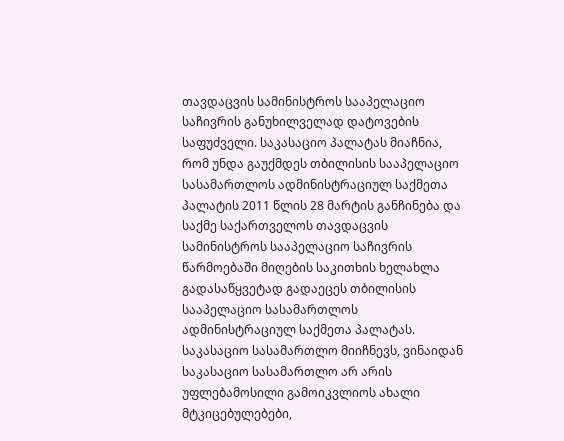თავდაცვის სამინისტროს სააპელაციო საჩივრის განუხილველად დატოვების საფუძველი. საკასაციო პალატას მიაჩნია, რომ უნდა გაუქმდეს თბილისის სააპელაციო სასამართლოს ადმინისტრაციულ საქმეთა პალატის 2011 წლის 28 მარტის განჩინება და საქმე საქართველოს თავდაცვის სამინისტროს სააპელაციო საჩივრის წარმოებაში მიღების საკითხის ხელახლა გადასაწყვეტად გადაეცეს თბილისის სააპელაციო სასამართლოს ადმინისტრაციულ საქმეთა პალატას.
საკასაციო სასამართლო მიიჩნევს, ვინაიდან საკასაციო სასამართლო არ არის უფლებამოსილი გამოიკვლიოს ახალი მტკიცებულებები,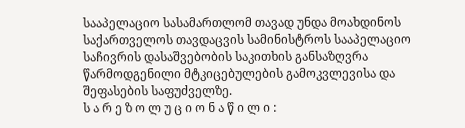სააპელაციო სასამართლომ თავად უნდა მოახდინოს საქართველოს თავდაცვის სამინისტროს სააპელაციო საჩივრის დასაშვებობის საკითხის განსაზღვრა წარმოდგენილი მტკიცებულების გამოკვლევისა და შეფასების საფუძველზე.
ს ა რ ე ზ ო ლ უ ც ი ო ნ ა წ ი ლ ი :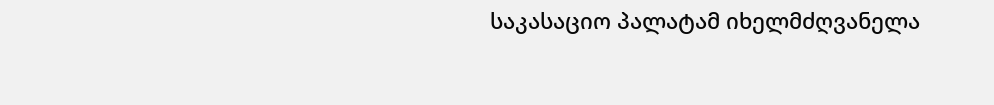საკასაციო პალატამ იხელმძღვანელა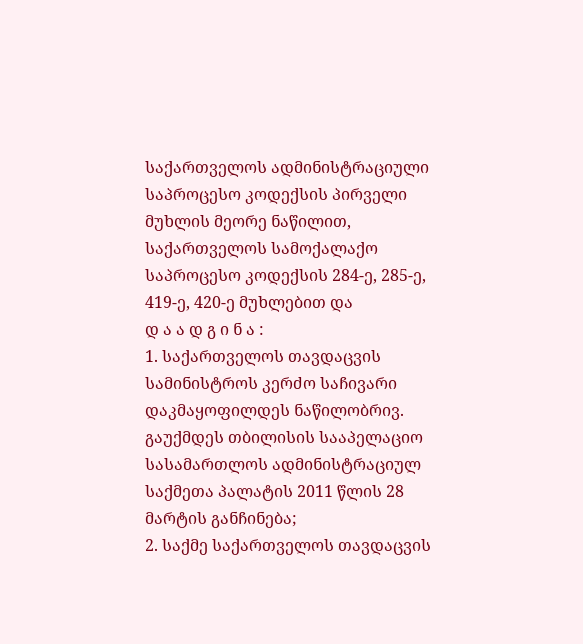საქართველოს ადმინისტრაციული საპროცესო კოდექსის პირველი მუხლის მეორე ნაწილით, საქართველოს სამოქალაქო საპროცესო კოდექსის 284-ე, 285-ე, 419-ე, 420-ე მუხლებით და
დ ა ა დ გ ი ნ ა :
1. საქართველოს თავდაცვის სამინისტროს კერძო საჩივარი დაკმაყოფილდეს ნაწილობრივ. გაუქმდეს თბილისის სააპელაციო სასამართლოს ადმინისტრაციულ საქმეთა პალატის 2011 წლის 28 მარტის განჩინება;
2. საქმე საქართველოს თავდაცვის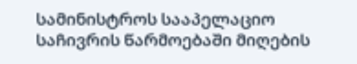სამინისტროს სააპელაციო საჩივრის წარმოებაში მიღების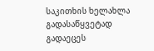საკითხის ხელახლა გადასაწყვეტად გადაეცეს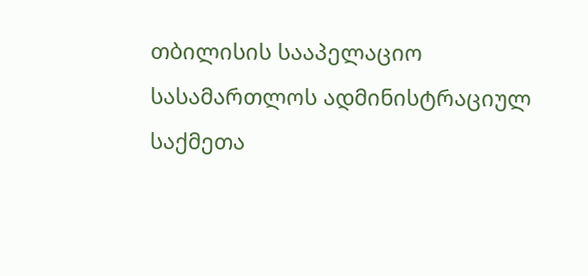თბილისის სააპელაციო სასამართლოს ადმინისტრაციულ საქმეთა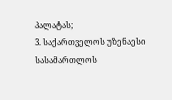პალატას;
3. საქართველოს უზენაესი სასამართლოს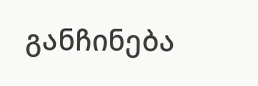განჩინება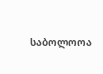საბოლოოა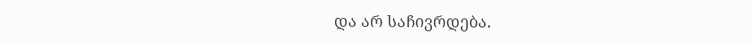და არ საჩივრდება.